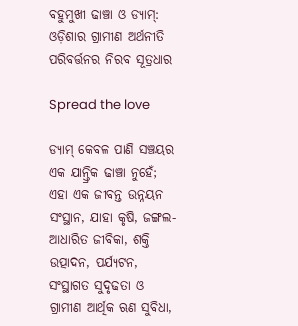ବହୁମୁଖୀ ଢାଞ୍ଚା ଓ ଡ୍ୟାମ୍: ଓଡ଼ିଶାର ଗ୍ରାମୀଣ ଅର୍ଥନୀତି ପରିବର୍ତ୍ତନର ନିରବ ସୂତ୍ରଧାର

Spread the love

ଡ୍ୟାମ୍ କେବଳ ପାଣି ସଞ୍ଚୟର ଏକ ଯାନ୍ତ୍ରିକ ଢାଞ୍ଚା ନୁହେଁ; ଏହା ଏକ ଜୀବନ୍ତ ଉନ୍ନୟନ ସଂସ୍ଥାନ, ଯାହା କୃଷି, ଜଙ୍ଗଲ-ଆଧାରିତ ଜୀବିକା, ଶକ୍ତି ଉତ୍ପାଦନ, ପର୍ଯ୍ୟଟନ, ସଂସ୍ଥାଗତ ସୁଦୃଢତା ଓ ଗ୍ରାମୀଣ ଆର୍ଥିକ ଋଣ ସୁବିଧା,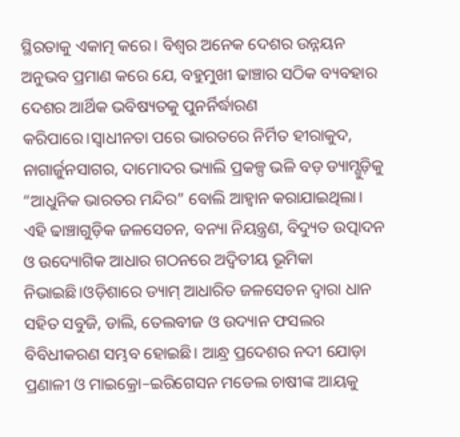ସ୍ଥିରତାକୁ ଏକାତ୍ମ କରେ। ବିଶ୍ୱର ଅନେକ ଦେଶର ଉନ୍ନୟନ ଅନୁଭବ ପ୍ରମାଣ କରେ ଯେ, ବହୁମୁଖୀ ଢାଞ୍ଚାର ସଠିକ ବ୍ୟବହାର ଦେଶର ଆର୍ଥିକ ଭବିଷ୍ୟତକୁ ପୁନର୍ନିର୍ଦ୍ଧାରଣ କରିପାରେ।ସ୍ୱାଧୀନତା ପରେ ଭାରତରେ ନିର୍ମିତ ହୀରାକୁଦ, ନାଗାର୍ଜୁନସାଗର, ଦାମୋଦର ଭ୍ୟାଲି ପ୍ରକଳ୍ପ ଭଳି ବଡ଼ ଡ୍ୟାମ୍ଗୁଡ଼ିକୁ “ଆଧୁନିକ ଭାରତର ମନ୍ଦିର” ବୋଲି ଆହ୍ୱାନ କରାଯାଇଥିଲା। ଏହି ଢାଞ୍ଚାଗୁଡ଼ିକ ଜଳସେଚନ, ବନ୍ୟା ନିୟନ୍ତ୍ରଣ, ବିଦ୍ୟୁତ ଉତ୍ପାଦନ ଓ ଉଦ୍ୟୋଗିକ ଆଧାର ଗଠନରେ ଅଦ୍ୱିତୀୟ ଭୂମିକା ନିଭାଇଛି।ଓଡ଼ିଶାରେ ଡ୍ୟାମ୍ ଆଧାରିତ ଜଳସେଚନ ଦ୍ୱାରା ଧାନ ସହିତ ସବୁଜି, ଡାଲି, ତେଲବୀଜ ଓ ଉଦ୍ୟାନ ଫସଲର ବିବିଧୀକରଣ ସମ୍ଭବ ହୋଇଛି। ଆନ୍ଧ୍ର ପ୍ରଦେଶର ନଦୀ ଯୋଡ଼ା ପ୍ରଣାଳୀ ଓ ମାଇକ୍ରୋ–ଇରିଗେସନ ମଡେଲ ଚାଷୀଙ୍କ ଆୟକୁ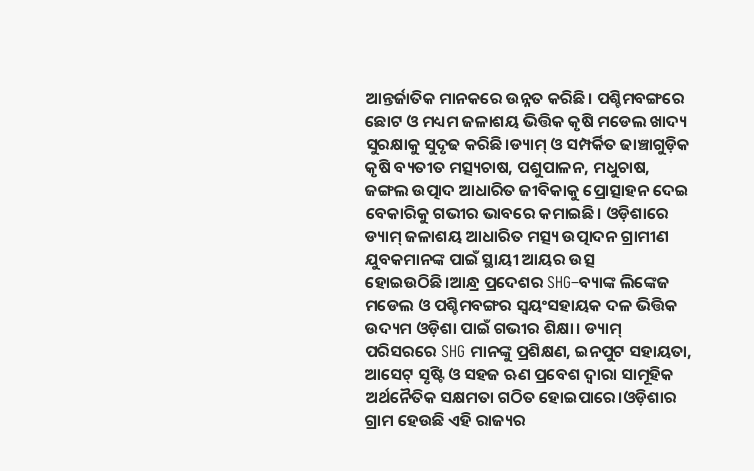ଆନ୍ତର୍ଜାତିକ ମାନକରେ ଉନ୍ନତ କରିଛି। ପଶ୍ଚିମବଙ୍ଗରେ ଛୋଟ ଓ ମଧ୍ୟମ ଜଳାଶୟ ଭିତ୍ତିକ କୃଷି ମଡେଲ ଖାଦ୍ୟ ସୁରକ୍ଷାକୁ ସୁଦୃଢ କରିଛି।ଡ୍ୟାମ୍ ଓ ସମ୍ପର୍କିତ ଢାଞ୍ଚାଗୁଡ଼ିକ କୃଷି ବ୍ୟତୀତ ମତ୍ସ୍ୟଚାଷ, ପଶୁପାଳନ, ମଧୁଚାଷ, ଜଙ୍ଗଲ ଉତ୍ପାଦ ଆଧାରିତ ଜୀବିକାକୁ ପ୍ରୋତ୍ସାହନ ଦେଇ  ବେକାରିକୁ ଗଭୀର ଭାବରେ କମାଇଛି। ଓଡ଼ିଶାରେ ଡ୍ୟାମ୍ ଜଳାଶୟ ଆଧାରିତ ମତ୍ସ୍ୟ ଉତ୍ପାଦନ ଗ୍ରାମୀଣ ଯୁବକମାନଙ୍କ ପାଇଁ ସ୍ଥାୟୀ ଆୟର ଉତ୍ସ ହୋଇଉଠିଛି।ଆନ୍ଧ୍ର ପ୍ରଦେଶର SHG–ବ୍ୟାଙ୍କ ଲିଙ୍କେଜ ମଡେଲ ଓ ପଶ୍ଚିମବଙ୍ଗର ସ୍ୱୟଂସହାୟକ ଦଳ ଭିତ୍ତିକ ଉଦ୍ୟମ ଓଡ଼ିଶା ପାଇଁ ଗଭୀର ଶିକ୍ଷା। ଡ୍ୟାମ୍ ପରିସରରେ SHG ମାନଙ୍କୁ ପ୍ରଶିକ୍ଷଣ, ଇନପୁଟ ସହାୟତା, ଆସେଟ୍ ସୃଷ୍ଟି ଓ ସହଜ ଋଣ ପ୍ରବେଶ ଦ୍ୱାରା ସାମୂହିକ ଅର୍ଥନୈତିକ ସକ୍ଷମତା ଗଠିତ ହୋଇପାରେ।ଓଡ଼ିଶାର ଗ୍ରାମ ହେଉଛି ଏହି ରାଜ୍ୟର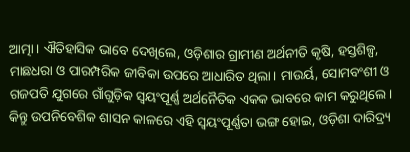ଆତ୍ମା। ଐତିହାସିକ ଭାବେ ଦେଖିଲେ, ଓଡ଼ିଶାର ଗ୍ରାମୀଣ ଅର୍ଥନୀତି କୃଷି, ହସ୍ତଶିଳ୍ପ, ମାଛଧରା ଓ ପାରମ୍ପରିକ ଜୀବିକା ଉପରେ ଆଧାରିତ ଥିଲା। ମାଉର୍ୟ, ସୋମବଂଶୀ ଓ ଗଜପତି ଯୁଗରେ ଗାଁଗୁଡ଼ିକ ସ୍ୱୟଂପୂର୍ଣ୍ଣ ଅର୍ଥନୈତିକ ଏକକ ଭାବରେ କାମ କରୁଥିଲେ। କିନ୍ତୁ ଉପନିବେଶିକ ଶାସନ କାଳରେ ଏହି ସ୍ୱୟଂପୂର୍ଣ୍ଣତା ଭଙ୍ଗ ହୋଇ, ଓଡ଼ିଶା ଦାରିଦ୍ର୍ୟ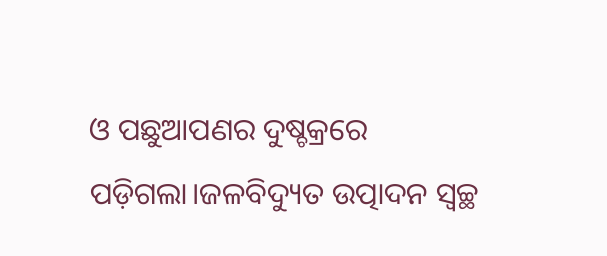ଓ ପଛୁଆପଣର ଦୁଷ୍ଚକ୍ରରେ ପଡ଼ିଗଲା।ଜଳବିଦ୍ୟୁତ ଉତ୍ପାଦନ ସ୍ୱଚ୍ଛ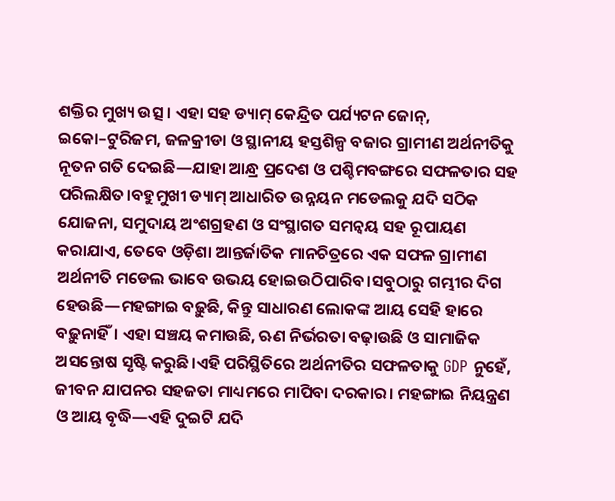ଶକ୍ତିର ମୁଖ୍ୟ ଉତ୍ସ। ଏହା ସହ ଡ୍ୟାମ୍ କେନ୍ଦ୍ରିତ ପର୍ଯ୍ୟଟନ ଜୋନ୍, ଇକୋ–ଟୁରିଜମ, ଜଳକ୍ରୀଡା ଓ ସ୍ଥାନୀୟ ହସ୍ତଶିଳ୍ପ ବଜାର ଗ୍ରାମୀଣ ଅର୍ଥନୀତିକୁ ନୂତନ ଗତି ଦେଇଛି—ଯାହା ଆନ୍ଧ୍ର ପ୍ରଦେଶ ଓ ପଶ୍ଚିମବଙ୍ଗରେ ସଫଳତାର ସହ ପରିଲକ୍ଷିତ।ବହୁମୁଖୀ ଡ୍ୟାମ୍ ଆଧାରିତ ଉନ୍ନୟନ ମଡେଲକୁ ଯଦି ସଠିକ ଯୋଜନା, ସମୁଦାୟ ଅଂଶଗ୍ରହଣ ଓ ସଂସ୍ଥାଗତ ସମନ୍ୱୟ ସହ ରୂପାୟଣ କରାଯାଏ, ତେବେ ଓଡ଼ିଶା ଆନ୍ତର୍ଜାତିକ ମାନଚିତ୍ରରେ ଏକ ସଫଳ ଗ୍ରାମୀଣ ଅର୍ଥନୀତି ମଡେଲ ଭାବେ ଉଭୟ ହୋଇଉଠିପାରିବ।ସବୁଠାରୁ ଗମ୍ଭୀର ଦିଗ ହେଉଛି—ମହଙ୍ଗାଇ ବଢ଼ୁଛି, କିନ୍ତୁ ସାଧାରଣ ଲୋକଙ୍କ ଆୟ ସେହି ହାରେ ବଢ଼ୁନାହିଁ। ଏହା ସଞ୍ଚୟ କମାଉଛି, ଋଣ ନିର୍ଭରତା ବଢ଼ାଉଛି ଓ ସାମାଜିକ ଅସନ୍ତୋଷ ସୃଷ୍ଟି କରୁଛି।ଏହି ପରିସ୍ଥିତିରେ ଅର୍ଥନୀତିର ସଫଳତାକୁ GDP ନୁହେଁ, ଜୀବନ ଯାପନର ସହଜତା ମାଧ୍ୟମରେ ମାପିବା ଦରକାର। ମହଙ୍ଗାଇ ନିୟନ୍ତ୍ରଣ ଓ ଆୟ ବୃଦ୍ଧି—ଏହି ଦୁଇଟି ଯଦି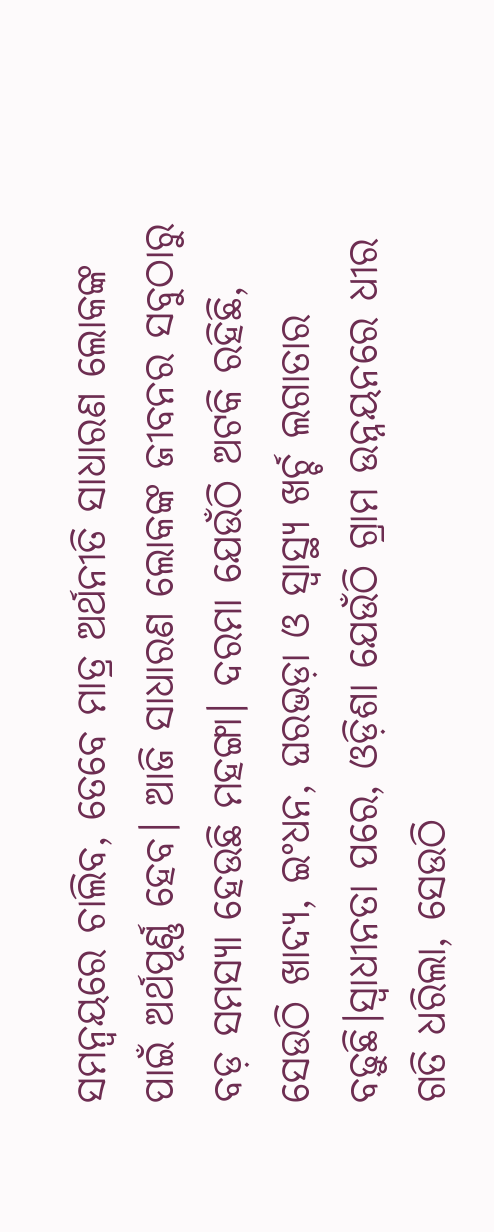ସମନ୍ୱୟରେ ଚାଲିବ, ତେବେ ମାତ୍ର ଅର୍ଥନୀତି ସାଧାରଣ ଲୋକଙ୍କ ପାଇଁ ଅର୍ଥପୂର୍ଣ୍ଣ ହେବ। ଆଜି ସାଧାରଣ ଲୋକଙ୍କ ଜୀବନର ସବୁଠାରୁ ବଡ଼ ସମସ୍ୟା ହେଉଛି ମହଙ୍ଗା। ଦରମା ଯେଉଁଠି ଅଟକି ରହିଛି, ସେଉଠି ଖାଦ୍ୟ, ଇଂଧନ, ଘରଭଡ଼ା ଓ ସ୍ୱାସ୍ଥ୍ୟ ଖର୍ଚ୍ଚ ଲଗାତାର ବଢ଼ୁଛି।ସ୍ୱାଧୀନତା ପରେ, ଓଡ଼ିଶା ଯେଉଁଠି ଗ୍ରାମ ଉନ୍ନୟନରେ ଧୀର ଗତି ଧରିଲା, ସେଉଠି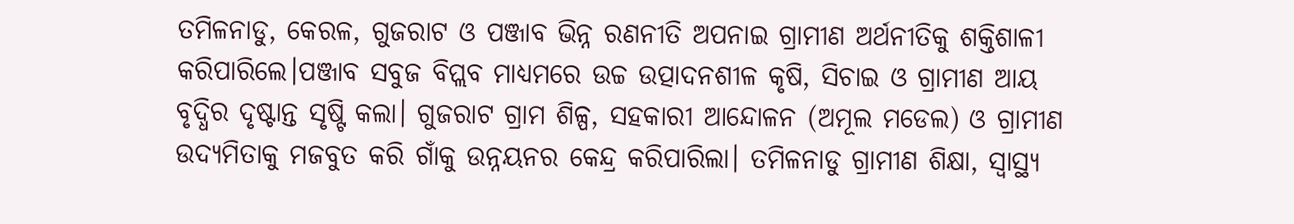ତମିଳନାଡୁ, କେରଳ, ଗୁଜରାଟ ଓ ପଞ୍ଜାବ ଭିନ୍ନ ରଣନୀତି ଅପନାଇ ଗ୍ରାମୀଣ ଅର୍ଥନୀତିକୁ ଶକ୍ତିଶାଳୀ କରିପାରିଲେ।ପଞ୍ଜାବ ସବୁଜ ବିପ୍ଲବ ମାଧ୍ୟମରେ ଉଚ୍ଚ ଉତ୍ପାଦନଶୀଳ କୃଷି, ସିଚାଇ ଓ ଗ୍ରାମୀଣ ଆୟ ବୃଦ୍ଧିର ଦୃଷ୍ଟାନ୍ତ ସୃଷ୍ଟି କଲା। ଗୁଜରାଟ ଗ୍ରାମ ଶିଳ୍ପ, ସହକାରୀ ଆନ୍ଦୋଳନ (ଅମୂଲ ମଡେଲ) ଓ ଗ୍ରାମୀଣ ଉଦ୍ୟମିତାକୁ ମଜବୁତ କରି ଗାଁକୁ ଉନ୍ନୟନର କେନ୍ଦ୍ର କରିପାରିଲା। ତମିଳନାଡୁ ଗ୍ରାମୀଣ ଶିକ୍ଷା, ସ୍ୱାସ୍ଥ୍ୟ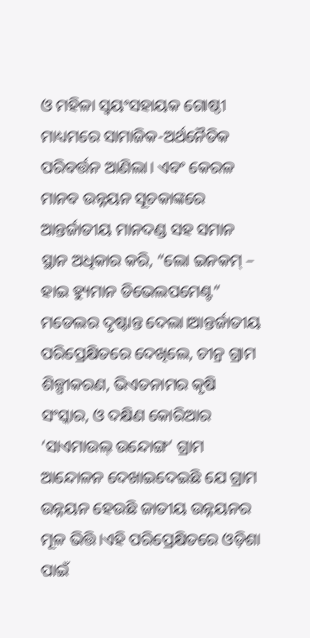ଓ ମହିଳା ସ୍ୱୟଂସହାୟକ ଗୋଷ୍ଠୀ ମାଧ୍ୟମରେ ସାମାଜିକ-ଅର୍ଥନୈତିକ ପରିବର୍ତ୍ତନ ଆଣିଲା। ଏବଂ କେରଳ ମାନବ ଉନ୍ନୟନ ସୂଚକାଙ୍କରେ ଆନ୍ତର୍ଜାତୀୟ ମାନଦଣ୍ଡ ସହ ସମାନ ସ୍ଥାନ ଅଧିକାର କରି, “ଲୋ ଇନକମ୍ – ହାଇ ହ୍ୟୁମାନ ଡିଭେଲପମେଣ୍ଟ” ମଡେଲର ଦୃଷ୍ଟାନ୍ତ ଦେଲା।ଆନ୍ତର୍ଜାତୀୟ ପରିପ୍ରେକ୍ଷିତରେ ଦେଖିଲେ, ଚୀନ୍ର ଗ୍ରାମ ଶିଳ୍ପୀକରଣ, ଭିଏତନାମର କୃଷି ସଂସ୍କାର, ଓ ଦକ୍ଷିଣ କୋରିଆର ‘ସାଏମାଉଲ୍ ଉନ୍ଦୋଙ୍ଗ’ ଗ୍ରାମ ଆନ୍ଦୋଳନ ଦେଖାଇଦେଇଛି ଯେ ଗ୍ରାମ ଉନ୍ନୟନ ହେଉଛି ଜାତୀୟ ଉନ୍ନୟନର ମୂଳ ଭିତ୍ତି।ଏହି ପରିପ୍ରେକ୍ଷିତରେ ଓଡ଼ିଶା ପାଇଁ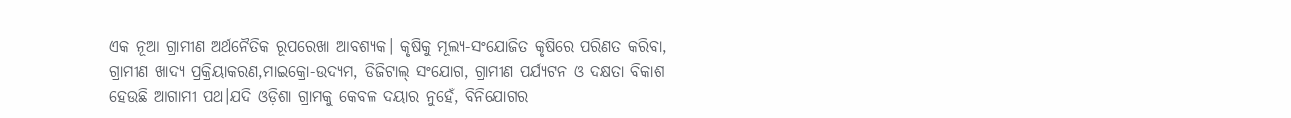ଏକ ନୂଆ ଗ୍ରାମୀଣ ଅର୍ଥନୈତିକ ରୂପରେଖା ଆବଶ୍ୟକ। କୃଷିକୁ ମୂଲ୍ୟ-ସଂଯୋଜିତ କୃଷିରେ ପରିଣତ କରିବା, ଗ୍ରାମୀଣ ଖାଦ୍ୟ ପ୍ରକ୍ରିୟାକରଣ,ମାଇକ୍ରୋ-ଉଦ୍ୟମ, ଡିଜିଟାଲ୍ ସଂଯୋଗ, ଗ୍ରାମୀଣ ପର୍ଯ୍ୟଟନ ଓ ଦକ୍ଷତା ବିକାଶ ହେଉଛି ଆଗାମୀ ପଥ।ଯଦି ଓଡ଼ିଶା ଗ୍ରାମକୁ କେବଳ ଦୟାର ନୁହେଁ, ବିନିଯୋଗର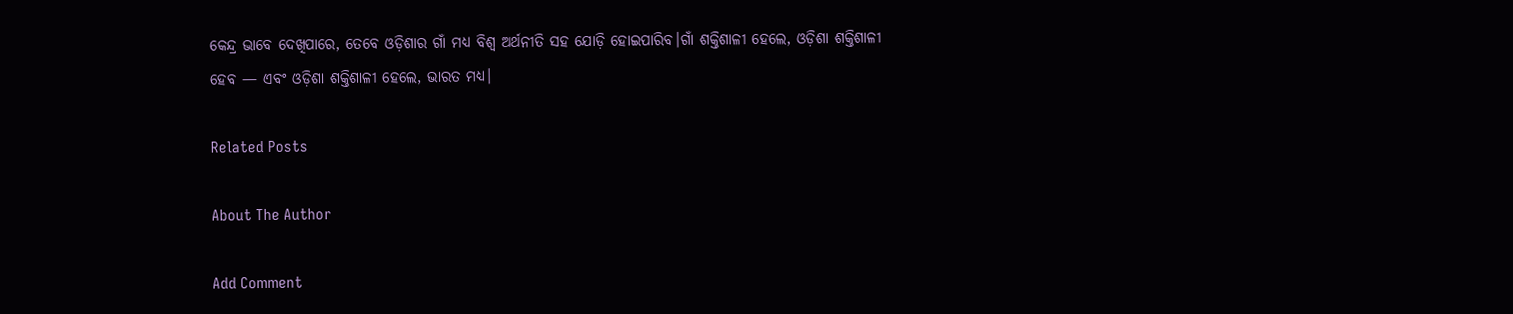କେନ୍ଦ୍ର ଭାବେ ଦେଖିପାରେ, ତେବେ ଓଡ଼ିଶାର ଗାଁ ମଧ୍ୟ ବିଶ୍ୱ ଅର୍ଥନୀତି ସହ ଯୋଡ଼ି ହୋଇପାରିବ।ଗାଁ ଶକ୍ତିଶାଳୀ ହେଲେ, ଓଡ଼ିଶା ଶକ୍ତିଶାଳୀ ହେବ — ଏବଂ ଓଡ଼ିଶା ଶକ୍ତିଶାଳୀ ହେଲେ, ଭାରତ ମଧ୍ୟ।

Related Posts

About The Author

Add Comment